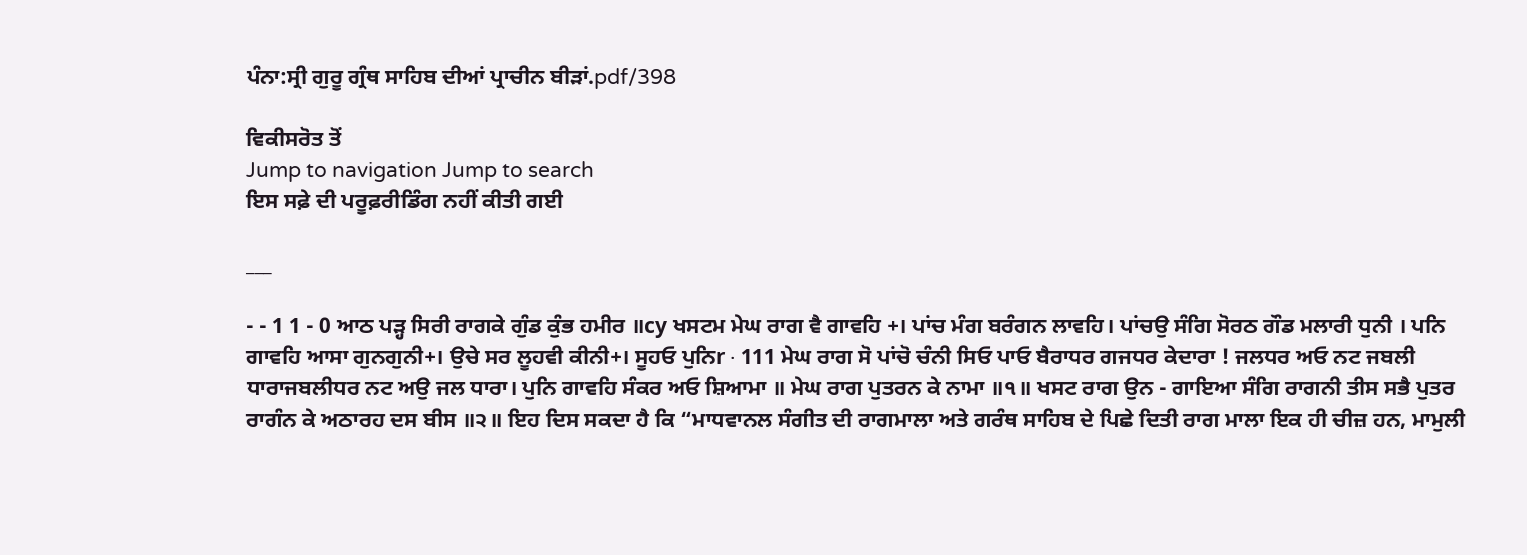ਪੰਨਾ:ਸ੍ਰੀ ਗੁਰੂ ਗ੍ਰੰਥ ਸਾਹਿਬ ਦੀਆਂ ਪ੍ਰਾਚੀਨ ਬੀੜਾਂ.pdf/398

ਵਿਕੀਸਰੋਤ ਤੋਂ
Jump to navigation Jump to search
ਇਸ ਸਫ਼ੇ ਦੀ ਪਰੂਫ਼ਰੀਡਿੰਗ ਨਹੀਂ ਕੀਤੀ ਗਈ

___

- - 1 1 - 0 ਆਠ ਪੜ੍ਹ ਸਿਰੀ ਰਾਗਕੇ ਗੁੰਡ ਕੁੰਭ ਹਮੀਰ ॥cy ਖਸਟਮ ਮੇਘ ਰਾਗ ਵੈ ਗਾਵਹਿ +। ਪਾਂਚ ਮੰਗ ਬਰੰਗਨ ਲਾਵਹਿ। ਪਾਂਚਉ ਸੰਗਿ ਸੋਰਠ ਗੌਡ ਮਲਾਰੀ ਧੁਨੀ । ਪਨਿ ਗਾਵਹਿ ਆਸਾ ਗੁਨਗੁਨੀ+। ਉਚੇ ਸਰ ਲੂਹਵੀ ਕੀਨੀ+। ਸੂਹਓ ਪੁਨਿr · 111 ਮੇਘ ਰਾਗ ਸੋ ਪਾਂਚੋ ਚੰਨੀ ਸਿਓ ਪਾਓ ਬੈਰਾਧਰ ਗਜਧਰ ਕੇਦਾਰਾ ! ਜਲਧਰ ਅਓ ਨਟ ਜਬਲੀ ਧਾਰਾਜਬਲੀਧਰ ਨਟ ਅਉ ਜਲ ਧਾਰਾ। ਪੁਨਿ ਗਾਵਹਿ ਸੰਕਰ ਅਓ ਸ਼ਿਆਮਾ ॥ ਮੇਘ ਰਾਗ ਪੁਤਰਨ ਕੇ ਨਾਮਾ ॥੧॥ ਖਸਟ ਰਾਗ ਉਨ - ਗਾਇਆ ਸੰਗਿ ਰਾਗਨੀ ਤੀਸ ਸਭੈ ਪੁਤਰ ਰਾਗੰਨ ਕੇ ਅਠਾਰਹ ਦਸ ਬੀਸ ॥੨॥ ਇਹ ਦਿਸ ਸਕਦਾ ਹੈ ਕਿ “ਮਾਧਵਾਨਲ ਸੰਗੀਤ ਦੀ ਰਾਗਮਾਲਾ ਅਤੇ ਗਰੰਥ ਸਾਹਿਬ ਦੇ ਪਿਛੇ ਦਿਤੀ ਰਾਗ ਮਾਲਾ ਇਕ ਹੀ ਚੀਜ਼ ਹਨ, ਮਾਮੁਲੀ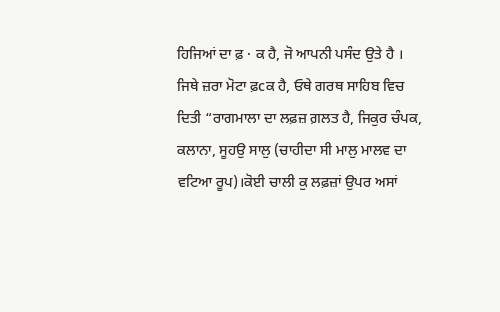ਹਿਜਿਆਂ ਦਾ ਫ਼ · ਕ ਹੈ, ਜੋ ਆਪਨੀ ਪਸੰਦ ਉਤੇ ਹੈ । ਜਿਥੇ ਜ਼ਰਾ ਮੋਟਾ ਫ਼cਕ ਹੈ, ਓਥੇ ਗਰਥ ਸਾਹਿਬ ਵਿਚ ਦਿਤੀ “ਰਾਗਮਾਲਾ ਦਾ ਲਫ਼ਜ਼ ਗ਼ਲਤ ਹੈ, ਜਿਕੁਰ ਚੰਪਕ, ਕਲਾਨਾ, ਸੂਹਉ ਸਾਲੁ (ਚਾਹੀਦਾ ਸੀ ਮਾਲੁ ਮਾਲਵ ਦਾ ਵਟਿਆ ਰੂਪ)।ਕੋਈ ਚਾਲੀ ਕੁ ਲਫ਼ਜ਼ਾਂ ਉਪਰ ਅਸਾਂ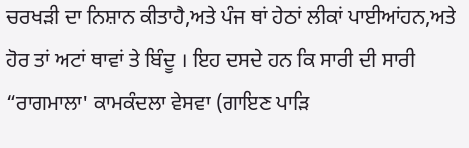ਚਰਖੜੀ ਦਾ ਨਿਸ਼ਾਨ ਕੀਤਾਹੈ,ਅਤੇ ਪੰਜ ਥਾਂ ਹੇਠਾਂ ਲੀਕਾਂ ਪਾਈਆਂਹਨ,ਅਤੇ ਹੋਰ ਤਾਂ ਅਟਾਂ ਥਾਵਾਂ ਤੇ ਬਿੰਦੂ । ਇਹ ਦਸਦੇ ਹਨ ਕਿ ਸਾਰੀ ਦੀ ਸਾਰੀ “ਰਾਗਮਾਲਾ' ਕਾਮਕੰਦਲਾ ਵੇਸਵਾ (ਗਾਇਣ ਪਾੜਿ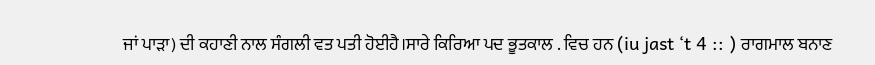ਜਾਂ ਪਾੜਾ) ਦੀ ਕਹਾਣੀ ਨਾਲ ਸੰਗਲੀ ਵਤ ਪਤੀ ਹੋਈਹੈ।ਸਾਰੇ ਕਿਰਿਆ ਪਦ ਭੂਤਕਾਲ . ਵਿਚ ਹਨ (iu jast ‘t 4 :: ) ਰਾਗਮਾਲ ਬਨਾਣ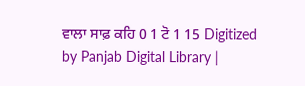ਵਾਲਾ ਸਾਫ਼ ਕਹਿ 0 1 ਟੋ 1 15 Digitized by Panjab Digital Library |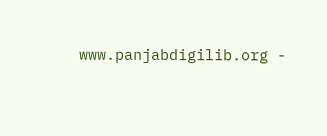www.panjabdigilib.org -